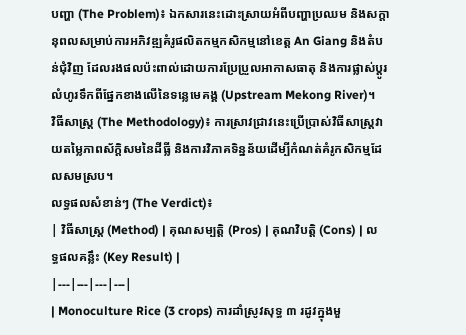បញ្ហា (The Problem)៖ ឯកសារនេះដោះស្រាយអំពីបញ្ហាប្រឈម និងសក្តានុពលសម្រាប់ការអភិវឌ្ឍគំរូផលិតកម្មកសិកម្មនៅខេត្ត An Giang និងតំបន់ជុំវិញ ដែលរងផលប៉ះពាល់ដោយការប្រែប្រួលអាកាសធាតុ និងការផ្លាស់ប្តូរលំហូរទឹកពីផ្នែកខាងលើនៃទន្លេមេគង្គ (Upstream Mekong River)។
វិធីសាស្ត្រ (The Methodology)៖ ការស្រាវជ្រាវនេះប្រើប្រាស់វិធីសាស្ត្រវាយតម្លៃភាពស័ក្តិសមនៃដីធ្លី និងការវិភាគទិន្នន័យដើម្បីកំណត់គំរូកសិកម្មដែលសមស្រប។
លទ្ធផលសំខាន់ៗ (The Verdict)៖
| វិធីសាស្ត្រ (Method) | គុណសម្បត្តិ (Pros) | គុណវិបត្តិ (Cons) | លទ្ធផលគន្លឹះ (Key Result) |
|---|---|---|---|
| Monoculture Rice (3 crops) ការដាំស្រូវសុទ្ធ ៣ រដូវក្នុងមួ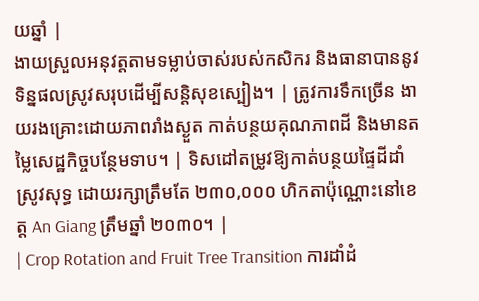យឆ្នាំ |
ងាយស្រួលអនុវត្តតាមទម្លាប់ចាស់របស់កសិករ និងធានាបាននូវទិន្នផលស្រូវសរុបដើម្បីសន្តិសុខស្បៀង។ | ត្រូវការទឹកច្រើន ងាយរងគ្រោះដោយភាពរាំងស្ងួត កាត់បន្ថយគុណភាពដី និងមានតម្លៃសេដ្ឋកិច្ចបន្ថែមទាប។ | ទិសដៅតម្រូវឱ្យកាត់បន្ថយផ្ទៃដីដាំស្រូវសុទ្ធ ដោយរក្សាត្រឹមតែ ២៣០,០០០ ហិកតាប៉ុណ្ណោះនៅខេត្ត An Giang ត្រឹមឆ្នាំ ២០៣០។ |
| Crop Rotation and Fruit Tree Transition ការដាំដំ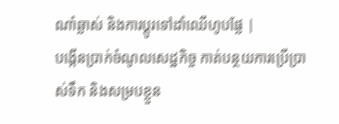ណាំឆ្លាស់ និងការប្តូរទៅដាំឈើហូបផ្លែ |
បង្កើនប្រាក់ចំណូលសេដ្ឋកិច្ច កាត់បន្ថយការប្រើប្រាស់ទឹក និងសម្របខ្លួន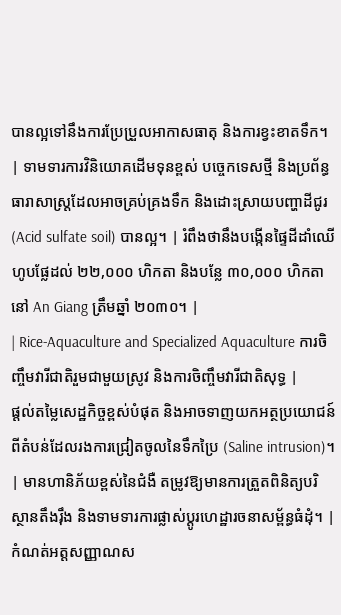បានល្អទៅនឹងការប្រែប្រួលអាកាសធាតុ និងការខ្វះខាតទឹក។ | ទាមទារការវិនិយោគដើមទុនខ្ពស់ បច្ចេកទេសថ្មី និងប្រព័ន្ធធារាសាស្ត្រដែលអាចគ្រប់គ្រងទឹក និងដោះស្រាយបញ្ហាដីជូរ (Acid sulfate soil) បានល្អ។ | រំពឹងថានឹងបង្កើនផ្ទៃដីដាំឈើហូបផ្លែដល់ ២២,០០០ ហិកតា និងបន្លែ ៣០,០០០ ហិកតានៅ An Giang ត្រឹមឆ្នាំ ២០៣០។ |
| Rice-Aquaculture and Specialized Aquaculture ការចិញ្ចឹមវារីជាតិរួមជាមួយស្រូវ និងការចិញ្ចឹមវារីជាតិសុទ្ធ |
ផ្តល់តម្លៃសេដ្ឋកិច្ចខ្ពស់បំផុត និងអាចទាញយកអត្ថប្រយោជន៍ពីតំបន់ដែលរងការជ្រៀតចូលនៃទឹកប្រៃ (Saline intrusion)។ | មានហានិភ័យខ្ពស់នៃជំងឺ តម្រូវឱ្យមានការត្រួតពិនិត្យបរិស្ថានតឹងរ៉ឹង និងទាមទារការផ្លាស់ប្តូរហេដ្ឋារចនាសម្ព័ន្ធធំដុំ។ | កំណត់អត្តសញ្ញាណស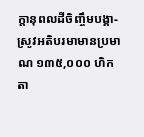ក្តានុពលដីចិញ្ចឹមបង្គា-ស្រូវអតិបរមាមានប្រមាណ ១៣៥,០០០ ហិកតា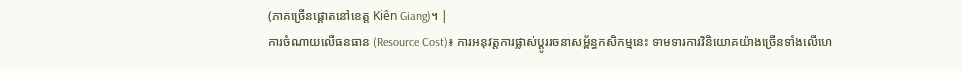(ភាគច្រើនផ្តោតនៅខេត្ត Kiên Giang)។ |
ការចំណាយលើធនធាន (Resource Cost)៖ ការអនុវត្តការផ្លាស់ប្តូររចនាសម្ព័ន្ធកសិកម្មនេះ ទាមទារការវិនិយោគយ៉ាងច្រើនទាំងលើហេ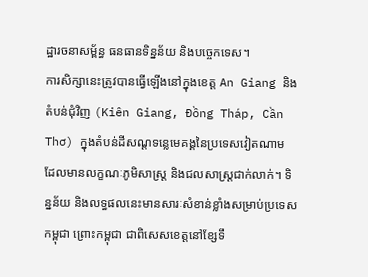ដ្ឋារចនាសម្ព័ន្ធ ធនធានទិន្នន័យ និងបច្ចេកទេស។
ការសិក្សានេះត្រូវបានធ្វើឡើងនៅក្នុងខេត្ត An Giang និងតំបន់ជុំវិញ (Kiên Giang, Đồng Tháp, Cần Thơ) ក្នុងតំបន់ដីសណ្ដទន្លេមេគង្គនៃប្រទេសវៀតណាម ដែលមានលក្ខណៈភូមិសាស្ត្រ និងជលសាស្ត្រជាក់លាក់។ ទិន្នន័យ និងលទ្ធផលនេះមានសារៈសំខាន់ខ្លាំងសម្រាប់ប្រទេសកម្ពុជា ព្រោះកម្ពុជា ជាពិសេសខេត្តនៅខ្សែទឹ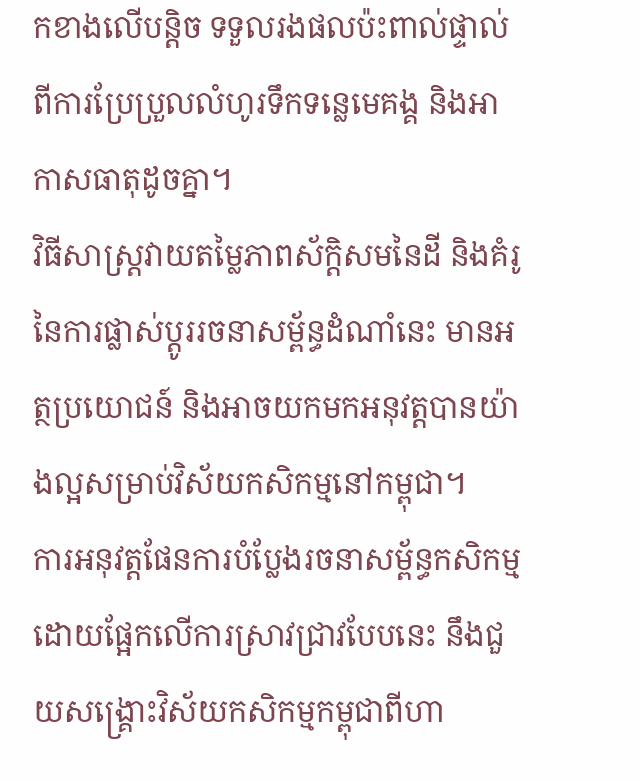កខាងលើបន្តិច ទទួលរងផលប៉ះពាល់ផ្ទាល់ពីការប្រែប្រួលលំហូរទឹកទន្លេមេគង្គ និងអាកាសធាតុដូចគ្នា។
វិធីសាស្ត្រវាយតម្លៃភាពស័ក្តិសមនៃដី និងគំរូនៃការផ្លាស់ប្តូររចនាសម្ព័ន្ធដំណាំនេះ មានអត្ថប្រយោជន៍ និងអាចយកមកអនុវត្តបានយ៉ាងល្អសម្រាប់វិស័យកសិកម្មនៅកម្ពុជា។
ការអនុវត្តផែនការបំប្លែងរចនាសម្ព័ន្ធកសិកម្មដោយផ្អែកលើការស្រាវជ្រាវបែបនេះ នឹងជួយសង្គ្រោះវិស័យកសិកម្មកម្ពុជាពីហា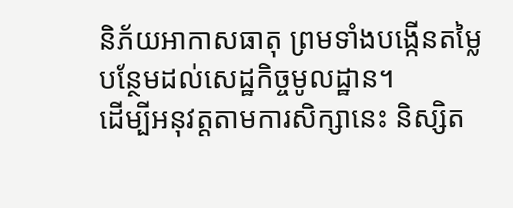និភ័យអាកាសធាតុ ព្រមទាំងបង្កើនតម្លៃបន្ថែមដល់សេដ្ឋកិច្ចមូលដ្ឋាន។
ដើម្បីអនុវត្តតាមការសិក្សានេះ និស្សិត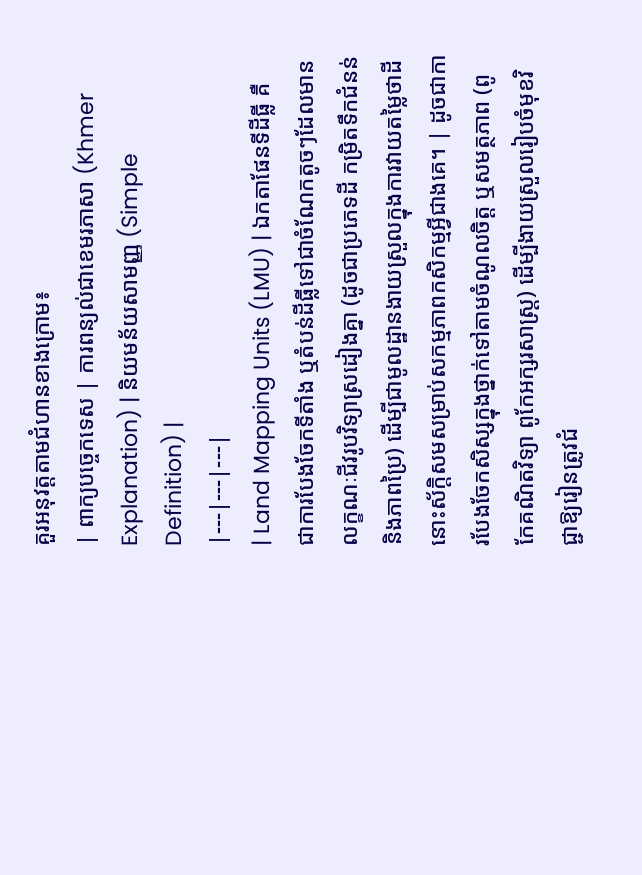គួរអនុវត្តតាមជំហានខាងក្រោម៖
| ពាក្យបច្ចេកទេស | ការពន្យល់ជាខេមរភាសា (Khmer Explanation) | និយមន័យសាមញ្ញ (Simple Definition) |
|---|---|---|
| Land Mapping Units (LMU) | ឯកតាផែនទីដីធ្លី គឺជាការបែងចែកទីតាំង ឬតំបន់ដីធ្លីទៅជាចំណែកតូចៗដែលមានលក្ខណៈជីវរូបវិទ្យាស្រដៀងគ្នា (ដូចជាប្រភេទដី កម្រិតទឹកជំនន់ និងភាពប្រៃ) ដើម្បីជាមូលដ្ឋានងាយស្រួលក្នុងការវាយតម្លៃថាដីនោះស័ក្តិសមសម្រាប់សកម្មភាពកសិកម្មអ្វីជាងគេ។ | ដូចជាការបែងចែកសិស្សក្នុងថ្នាក់ទៅតាមចំណូលចិត្ត ឬសមត្ថភាព (ពូកែគណិតវិទ្យា ពូកែអក្សរសាស្ត្រ) ដើម្បីងាយស្រួលរៀបចំមុខវិជ្ជាឱ្យរៀនត្រូវជំ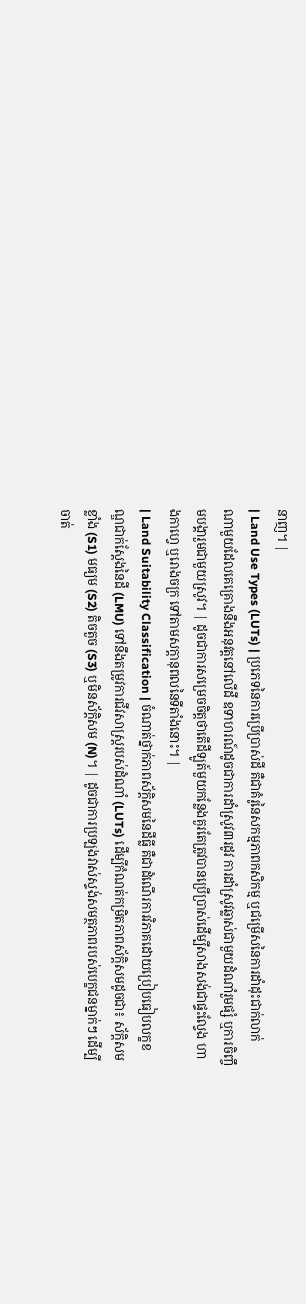នាញ។ |
| Land Use Types (LUTs) | ប្រភេទនៃការប្រើប្រាស់ដី គឺជាគំរូនៃសកម្មភាពកសិកម្ម ឬជម្រើសនៃការដាំដុះជាក់លាក់ណាមួយដែលគេគ្រោងនឹងអនុវត្តនៅលើដី ឧទាហរណ៍ដូចជាការដាំស្រូវ៣រដូវ ការដាំស្រូវឆ្លាស់ជាមួយដំណាំរួមផ្សំ ឬការចិញ្ចឹមបង្គារួមជាមួយស្រូវ។ | ដូចជាការសម្រេចចិត្តថាតើដីឡូត៍មួយកន្លែងគួរតែត្រូវបានប្រើប្រាស់ដើម្បីសាងសង់ជាផ្ទះល្វែង ហាងកាហ្វេ ឬរោងចក្រ ទៅតាមសក្តានុពលនៃទីតាំងនោះ។ |
| Land Suitability Classification | ចំណាត់ថ្នាក់ភាពស័ក្តិសមនៃដីធ្លី គឺជាដំណើរការវិភាគដោយប្រៀបធៀបលក្ខខណ្ឌជាក់ស្តែងនៃដី (LMU) ទៅនឹងតម្រូវការជីវសាស្ត្ររបស់ដំណាំ (LUTs) ដើម្បីកំណត់កម្រិតភាពស័ក្តិសមដូចជា៖ ស័ក្តិសមខ្លាំង (S1) មធ្យម (S2) តិចតួច (S3) ឬមិនស័ក្តិសម (N)។ | ដូចជាការប្រឡងវាស់ស្ទង់សមត្ថភាពរបស់បេក្ខជនម្នាក់ៗ ដើម្បីចាត់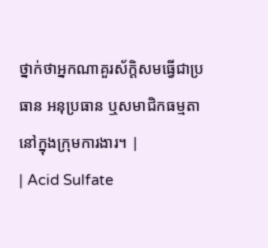ថ្នាក់ថាអ្នកណាគួរស័ក្តិសមធ្វើជាប្រធាន អនុប្រធាន ឬសមាជិកធម្មតានៅក្នុងក្រុមការងារ។ |
| Acid Sulfate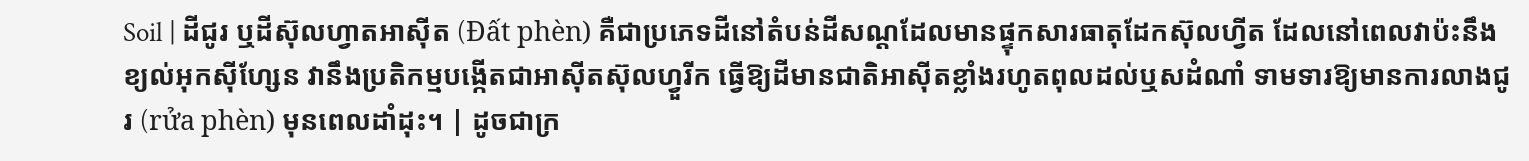Soil | ដីជូរ ឬដីស៊ុលហ្វាតអាស៊ីត (Đất phèn) គឺជាប្រភេទដីនៅតំបន់ដីសណ្ដដែលមានផ្ទុកសារធាតុដែកស៊ុលហ្វីត ដែលនៅពេលវាប៉ះនឹងខ្យល់អុកស៊ីហ្សែន វានឹងប្រតិកម្មបង្កើតជាអាស៊ីតស៊ុលហ្វួរីក ធ្វើឱ្យដីមានជាតិអាស៊ីតខ្លាំងរហូតពុលដល់ឬសដំណាំ ទាមទារឱ្យមានការលាងជូរ (rửa phèn) មុនពេលដាំដុះ។ | ដូចជាក្រ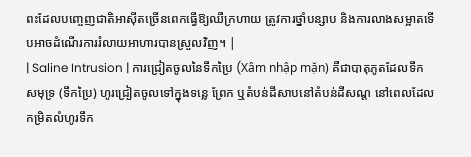ពះដែលបញ្ចេញជាតិអាស៊ីតច្រើនពេកធ្វើឱ្យឈឺក្រហាយ ត្រូវការថ្នាំបន្សាប និងការលាងសម្អាតទើបអាចដំណើរការរំលាយអាហារបានស្រួលវិញ។ |
| Saline Intrusion | ការជ្រៀតចូលនៃទឹកប្រៃ (Xâm nhập mặn) គឺជាបាតុភូតដែលទឹកសមុទ្រ (ទឹកប្រៃ) ហូរជ្រៀតចូលទៅក្នុងទន្លេ ព្រែក ឬតំបន់ដីសាបនៅតំបន់ដីសណ្ដ នៅពេលដែលកម្រិតលំហូរទឹក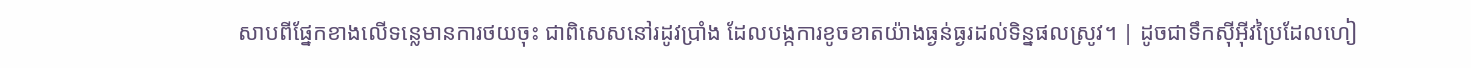សាបពីផ្នែកខាងលើទន្លេមានការថយចុះ ជាពិសេសនៅរដូវប្រាំង ដែលបង្កការខូចខាតយ៉ាងធ្ងន់ធ្ងរដល់ទិន្នផលស្រូវ។ | ដូចជាទឹកស៊ីអ៊ីវប្រៃដែលហៀ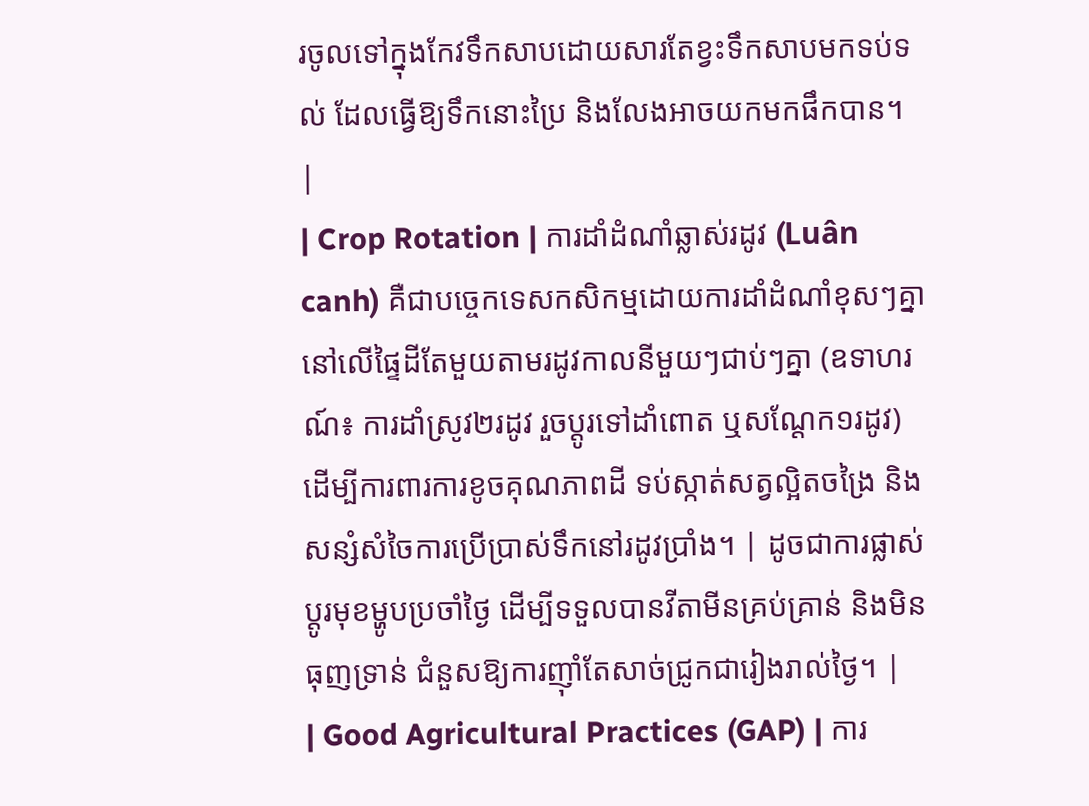រចូលទៅក្នុងកែវទឹកសាបដោយសារតែខ្វះទឹកសាបមកទប់ទល់ ដែលធ្វើឱ្យទឹកនោះប្រៃ និងលែងអាចយកមកផឹកបាន។ |
| Crop Rotation | ការដាំដំណាំឆ្លាស់រដូវ (Luân canh) គឺជាបច្ចេកទេសកសិកម្មដោយការដាំដំណាំខុសៗគ្នានៅលើផ្ទៃដីតែមួយតាមរដូវកាលនីមួយៗជាប់ៗគ្នា (ឧទាហរណ៍៖ ការដាំស្រូវ២រដូវ រួចប្តូរទៅដាំពោត ឬសណ្តែក១រដូវ) ដើម្បីការពារការខូចគុណភាពដី ទប់ស្កាត់សត្វល្អិតចង្រៃ និងសន្សំសំចៃការប្រើប្រាស់ទឹកនៅរដូវប្រាំង។ | ដូចជាការផ្លាស់ប្តូរមុខម្ហូបប្រចាំថ្ងៃ ដើម្បីទទួលបានវីតាមីនគ្រប់គ្រាន់ និងមិនធុញទ្រាន់ ជំនួសឱ្យការញ៉ាំតែសាច់ជ្រូកជារៀងរាល់ថ្ងៃ។ |
| Good Agricultural Practices (GAP) | ការ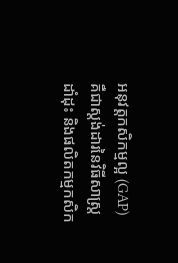អនុវត្តកសិកម្មល្អ (GAP) គឺជាស្តង់ដារនៃវិធីសាស្ត្រដាំដុះ និងផលិតកម្មកសិក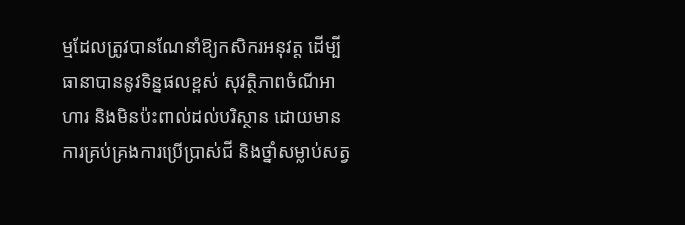ម្មដែលត្រូវបានណែនាំឱ្យកសិករអនុវត្ត ដើម្បីធានាបាននូវទិន្នផលខ្ពស់ សុវត្ថិភាពចំណីអាហារ និងមិនប៉ះពាល់ដល់បរិស្ថាន ដោយមានការគ្រប់គ្រងការប្រើប្រាស់ជី និងថ្នាំសម្លាប់សត្វ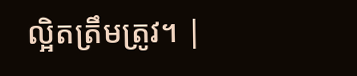ល្អិតត្រឹមត្រូវ។ |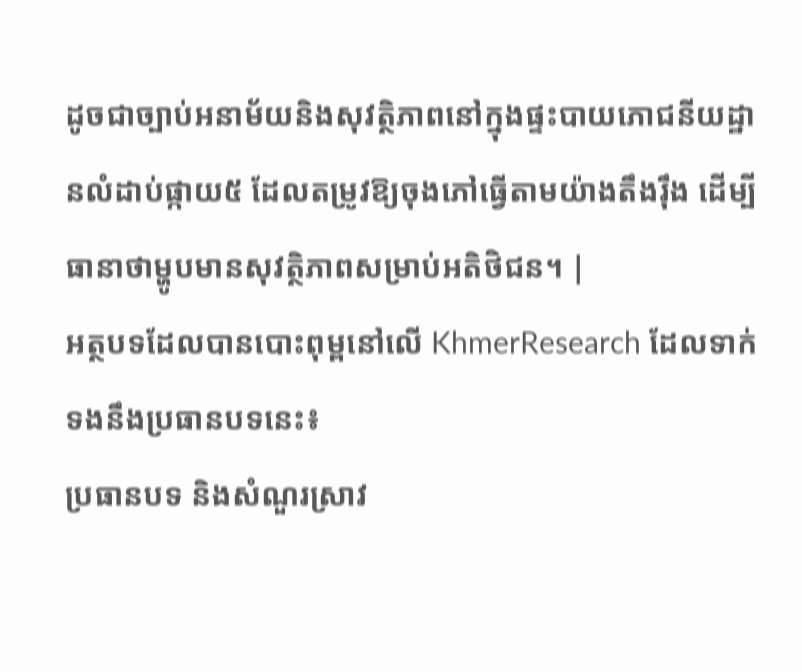ដូចជាច្បាប់អនាម័យនិងសុវត្ថិភាពនៅក្នុងផ្ទះបាយភោជនីយដ្ឋានលំដាប់ផ្កាយ៥ ដែលតម្រូវឱ្យចុងភៅធ្វើតាមយ៉ាងតឹងរ៉ឹង ដើម្បីធានាថាម្ហូបមានសុវត្ថិភាពសម្រាប់អតិថិជន។ |
អត្ថបទដែលបានបោះពុម្ពនៅលើ KhmerResearch ដែលទាក់ទងនឹងប្រធានបទនេះ៖
ប្រធានបទ និងសំណួរស្រាវ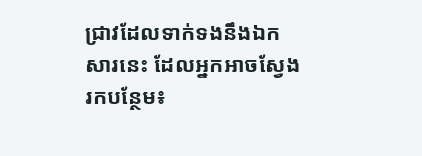ជ្រាវដែលទាក់ទងនឹងឯកសារនេះ ដែលអ្នកអាចស្វែងរកបន្ថែម៖